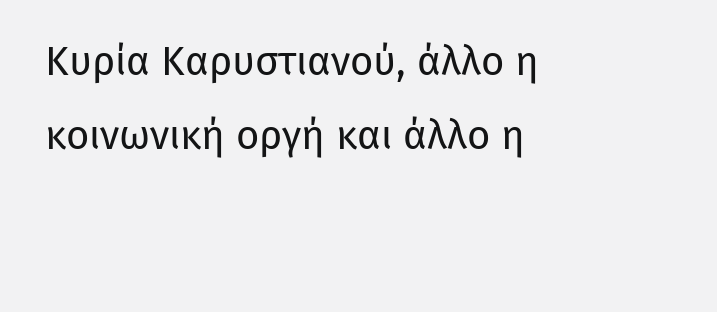Κυρία Καρυστιανού, άλλο η κοινωνική οργή και άλλο η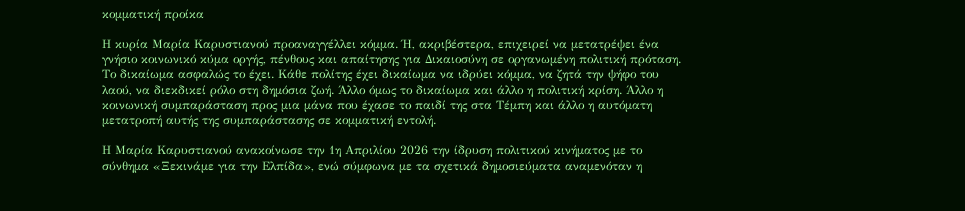κομματική προίκα

Η κυρία Μαρία Καρυστιανού προαναγγέλλει κόμμα. Ή, ακριβέστερα, επιχειρεί να μετατρέψει ένα γνήσιο κοινωνικό κύμα οργής, πένθους και απαίτησης για Δικαιοσύνη σε οργανωμένη πολιτική πρόταση. Το δικαίωμα ασφαλώς το έχει. Κάθε πολίτης έχει δικαίωμα να ιδρύει κόμμα, να ζητά την ψήφο του λαού, να διεκδικεί ρόλο στη δημόσια ζωή. Άλλο όμως το δικαίωμα και άλλο η πολιτική κρίση. Άλλο η κοινωνική συμπαράσταση προς μια μάνα που έχασε το παιδί της στα Τέμπη και άλλο η αυτόματη μετατροπή αυτής της συμπαράστασης σε κομματική εντολή.

Η Μαρία Καρυστιανού ανακοίνωσε την 1η Απριλίου 2026 την ίδρυση πολιτικού κινήματος με το σύνθημα «Ξεκινάμε για την Ελπίδα», ενώ σύμφωνα με τα σχετικά δημοσιεύματα αναμενόταν η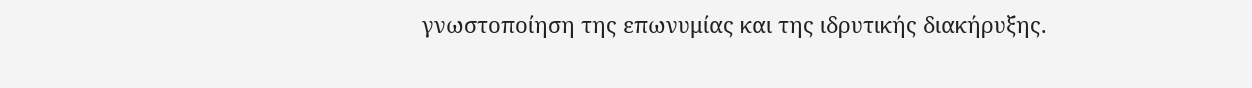γνωστοποίηση της επωνυμίας και της ιδρυτικής διακήρυξης.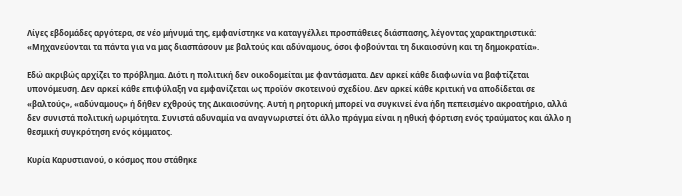Λίγες εβδομάδες αργότερα, σε νέο μήνυμά της, εμφανίστηκε να καταγγέλλει προσπάθειες διάσπασης, λέγοντας χαρακτηριστικά: «Μηχανεύονται τα πάντα για να μας διασπάσουν με βαλτούς και αδύναμους, όσοι φοβούνται τη δικαιοσύνη και τη δημοκρατία».

Εδώ ακριβώς αρχίζει το πρόβλημα. Διότι η πολιτική δεν οικοδομείται με φαντάσματα. Δεν αρκεί κάθε διαφωνία να βαφτίζεται υπονόμευση. Δεν αρκεί κάθε επιφύλαξη να εμφανίζεται ως προϊόν σκοτεινού σχεδίου. Δεν αρκεί κάθε κριτική να αποδίδεται σε «βαλτούς», «αδύναμους» ή δήθεν εχθρούς της Δικαιοσύνης. Αυτή η ρητορική μπορεί να συγκινεί ένα ήδη πεπεισμένο ακροατήριο, αλλά δεν συνιστά πολιτική ωριμότητα. Συνιστά αδυναμία να αναγνωριστεί ότι άλλο πράγμα είναι η ηθική φόρτιση ενός τραύματος και άλλο η θεσμική συγκρότηση ενός κόμματος.

Κυρία Καρυστιανού, ο κόσμος που στάθηκε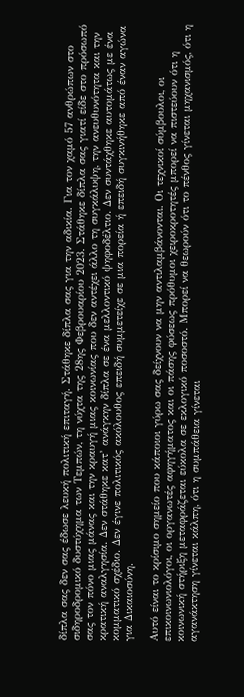δίπλα σας δεν σας έδωσε λευκή πολιτική επιταγή. Στάθηκε δίπλα σας για την αδικία. Για τον χαμό 57 ανθρώπων στο σιδηροδρομικό δυστύχημα των Τεμπών, τη νύχτα της 28ης Φεβρουαρίου 2023. Στάθηκε δίπλα σας γιατί είδε στο πρόσωπό σας τον πόνο μιας μάνας και την κραυγή μιας κοινωνίας που δεν αντέχει άλλο τη συγκάλυψη, την ανευθυνότητα και την κρατική αναλγησία. Δεν στάθηκε κατ’ ανάγκην δίπλα σε ένα μελλοντικό ψηφοδέλτιο. Δεν συντάχθηκε αυτομάτως με ένα κομματικό σχέδιο. Δεν έγινε πολιτικός ακόλουθος επειδή συμμετείχε σε μια πορεία ή επειδή συγκινήθηκε από έναν αγώνα για Δικαιοσύνη.

Αυτό είναι το κρίσιμο σημείο που κάποιοι γύρω σας δείχνουν να μην αντιλαμβάνονται. Οι τεχνικοί σύμβουλοι, οι επικοινωνιολόγοι, οι οργανωτές αφηγήματος και οι πάσης φύσεως πρόθυμοι χειροκροτητές μπορεί να πιστεύουν ότι η κοινωνική στήριξη μεταφράζεται εύκολα σε εκλογικό ποσοστό. Μπορεί να θεωρούν ότι το πένθος γίνεται μηχανισμός, ότι η αγανάκτηση γίνεται κάλπη, ότι η συμπάθεια γίνεται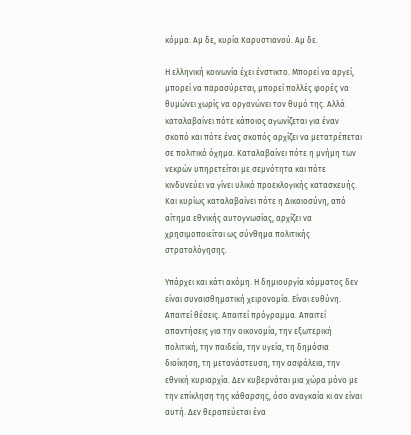κόμμα. Αμ δε, κυρία Καρυστιανού. Αμ δε.

Η ελληνική κοινωνία έχει ένστικτο. Μπορεί να αργεί, μπορεί να παρασύρεται, μπορεί πολλές φορές να θυμώνει χωρίς να οργανώνει τον θυμό της. Αλλά καταλαβαίνει πότε κάποιος αγωνίζεται για έναν σκοπό και πότε ένας σκοπός αρχίζει να μετατρέπεται σε πολιτικό όχημα. Καταλαβαίνει πότε η μνήμη των νεκρών υπηρετείται με σεμνότητα και πότε κινδυνεύει να γίνει υλικό προεκλογικής κατασκευής. Και κυρίως καταλαβαίνει πότε η Δικαιοσύνη, από αίτημα εθνικής αυτογνωσίας, αρχίζει να χρησιμοποιείται ως σύνθημα πολιτικής στρατολόγησης.

Υπάρχει και κάτι ακόμη. Η δημιουργία κόμματος δεν είναι συναισθηματική χειρονομία. Είναι ευθύνη. Απαιτεί θέσεις. Απαιτεί πρόγραμμα. Απαιτεί απαντήσεις για την οικονομία, την εξωτερική πολιτική, την παιδεία, την υγεία, τη δημόσια διοίκηση, τη μετανάστευση, την ασφάλεια, την εθνική κυριαρχία. Δεν κυβερνάται μια χώρα μόνο με την επίκληση της κάθαρσης, όσο αναγκαία κι αν είναι αυτή. Δεν θεραπεύεται ένα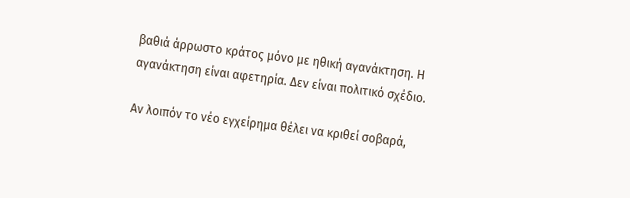βαθιά άρρωστο κράτος μόνο με ηθική αγανάκτηση. Η αγανάκτηση είναι αφετηρία. Δεν είναι πολιτικό σχέδιο.

Αν λοιπόν το νέο εγχείρημα θέλει να κριθεί σοβαρά,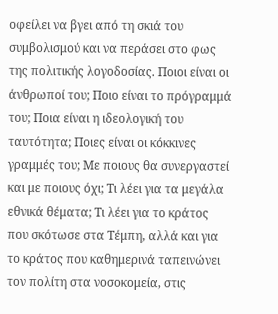οφείλει να βγει από τη σκιά του συμβολισμού και να περάσει στο φως της πολιτικής λογοδοσίας. Ποιοι είναι οι άνθρωποί του; Ποιο είναι το πρόγραμμά του; Ποια είναι η ιδεολογική του ταυτότητα; Ποιες είναι οι κόκκινες γραμμές του; Με ποιους θα συνεργαστεί και με ποιους όχι; Τι λέει για τα μεγάλα εθνικά θέματα; Τι λέει για το κράτος που σκότωσε στα Τέμπη, αλλά και για το κράτος που καθημερινά ταπεινώνει τον πολίτη στα νοσοκομεία, στις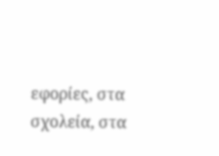εφορίες, στα σχολεία, στα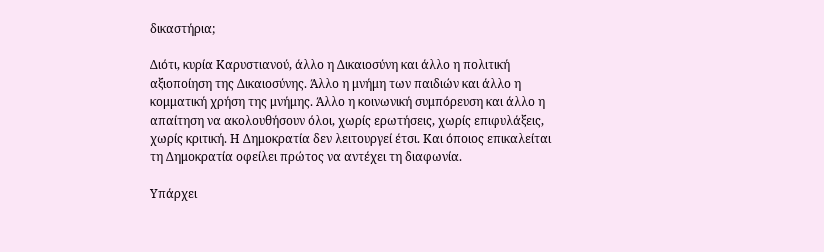δικαστήρια;

Διότι, κυρία Καρυστιανού, άλλο η Δικαιοσύνη και άλλο η πολιτική αξιοποίηση της Δικαιοσύνης. Άλλο η μνήμη των παιδιών και άλλο η κομματική χρήση της μνήμης. Άλλο η κοινωνική συμπόρευση και άλλο η απαίτηση να ακολουθήσουν όλοι, χωρίς ερωτήσεις, χωρίς επιφυλάξεις, χωρίς κριτική. Η Δημοκρατία δεν λειτουργεί έτσι. Και όποιος επικαλείται τη Δημοκρατία οφείλει πρώτος να αντέχει τη διαφωνία.

Υπάρχει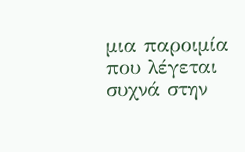μια παροιμία που λέγεται συχνά στην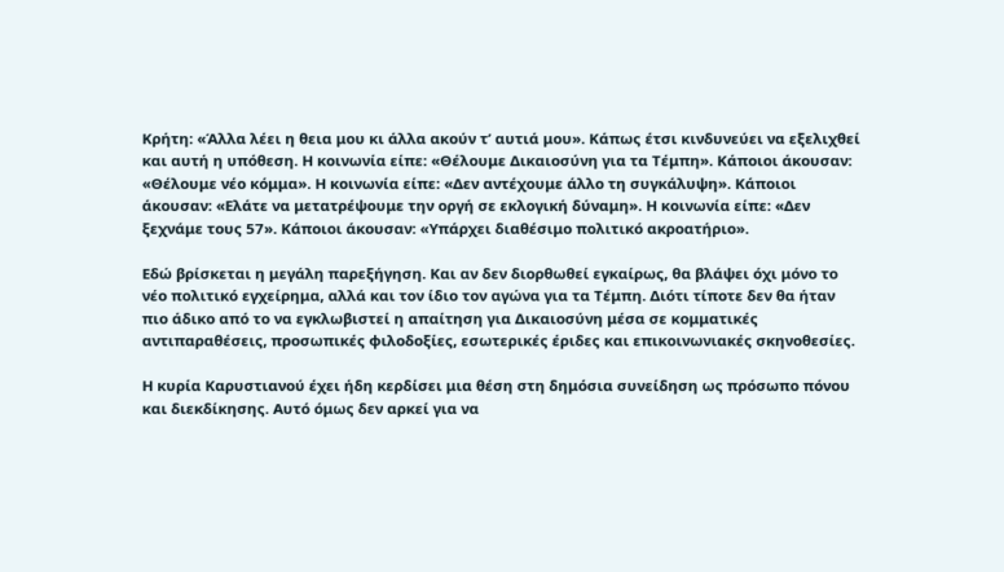Κρήτη: «Άλλα λέει η θεια μου κι άλλα ακούν τ’ αυτιά μου». Κάπως έτσι κινδυνεύει να εξελιχθεί και αυτή η υπόθεση. Η κοινωνία είπε: «Θέλουμε Δικαιοσύνη για τα Τέμπη». Κάποιοι άκουσαν: «Θέλουμε νέο κόμμα». Η κοινωνία είπε: «Δεν αντέχουμε άλλο τη συγκάλυψη». Κάποιοι άκουσαν: «Ελάτε να μετατρέψουμε την οργή σε εκλογική δύναμη». Η κοινωνία είπε: «Δεν ξεχνάμε τους 57». Κάποιοι άκουσαν: «Υπάρχει διαθέσιμο πολιτικό ακροατήριο».

Εδώ βρίσκεται η μεγάλη παρεξήγηση. Και αν δεν διορθωθεί εγκαίρως, θα βλάψει όχι μόνο το νέο πολιτικό εγχείρημα, αλλά και τον ίδιο τον αγώνα για τα Τέμπη. Διότι τίποτε δεν θα ήταν πιο άδικο από το να εγκλωβιστεί η απαίτηση για Δικαιοσύνη μέσα σε κομματικές αντιπαραθέσεις, προσωπικές φιλοδοξίες, εσωτερικές έριδες και επικοινωνιακές σκηνοθεσίες.

Η κυρία Καρυστιανού έχει ήδη κερδίσει μια θέση στη δημόσια συνείδηση ως πρόσωπο πόνου και διεκδίκησης. Αυτό όμως δεν αρκεί για να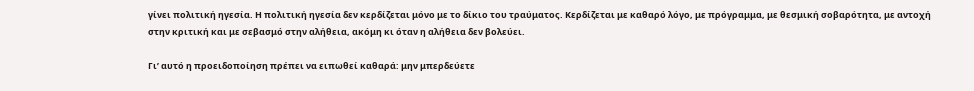γίνει πολιτική ηγεσία. Η πολιτική ηγεσία δεν κερδίζεται μόνο με το δίκιο του τραύματος. Κερδίζεται με καθαρό λόγο, με πρόγραμμα, με θεσμική σοβαρότητα, με αντοχή στην κριτική και με σεβασμό στην αλήθεια, ακόμη κι όταν η αλήθεια δεν βολεύει.

Γι’ αυτό η προειδοποίηση πρέπει να ειπωθεί καθαρά: μην μπερδεύετε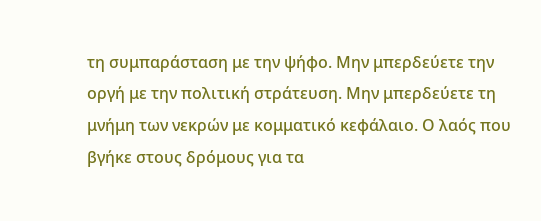τη συμπαράσταση με την ψήφο. Μην μπερδεύετε την οργή με την πολιτική στράτευση. Μην μπερδεύετε τη μνήμη των νεκρών με κομματικό κεφάλαιο. Ο λαός που βγήκε στους δρόμους για τα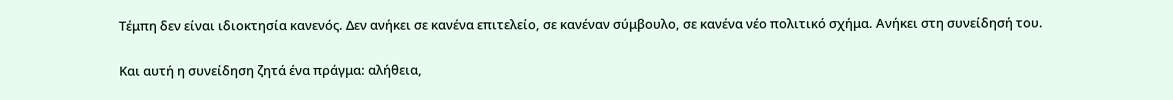Τέμπη δεν είναι ιδιοκτησία κανενός. Δεν ανήκει σε κανένα επιτελείο, σε κανέναν σύμβουλο, σε κανένα νέο πολιτικό σχήμα. Ανήκει στη συνείδησή του.

Και αυτή η συνείδηση ζητά ένα πράγμα: αλήθεια,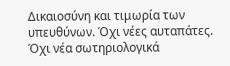Δικαιοσύνη και τιμωρία των υπευθύνων. Όχι νέες αυταπάτες. Όχι νέα σωτηριολογικά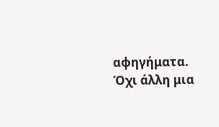αφηγήματα. Όχι άλλη μια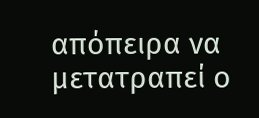απόπειρα να μετατραπεί ο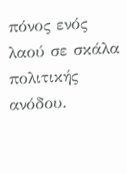πόνος ενός λαού σε σκάλα πολιτικής ανόδου.